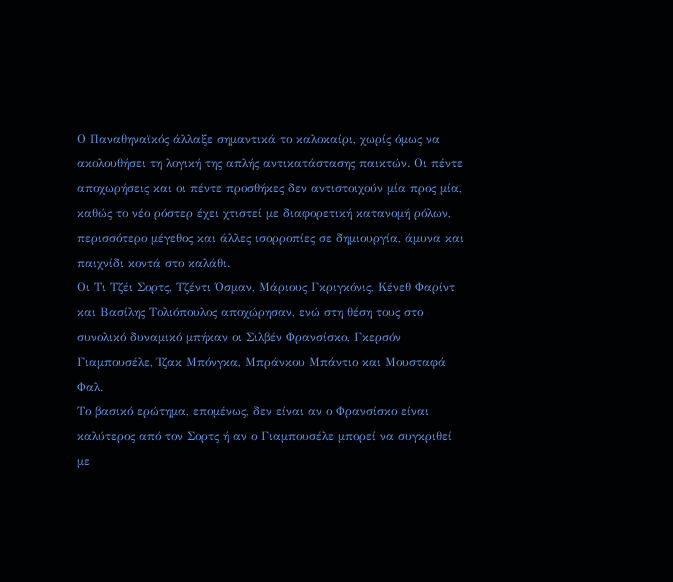Ο Παναθηναϊκός άλλαξε σημαντικά το καλοκαίρι, χωρίς όμως να ακολουθήσει τη λογική της απλής αντικατάστασης παικτών. Οι πέντε αποχωρήσεις και οι πέντε προσθήκες δεν αντιστοιχούν μία προς μία, καθώς το νέο ρόστερ έχει χτιστεί με διαφορετική κατανομή ρόλων, περισσότερο μέγεθος και άλλες ισορροπίες σε δημιουργία, άμυνα και παιχνίδι κοντά στο καλάθι.
Οι Τι Τζέι Σορτς, Τζέντι Όσμαν, Μάριους Γκριγκόνις, Κένεθ Φαρίντ και Βασίλης Τολιόπουλος αποχώρησαν, ενώ στη θέση τους στο συνολικό δυναμικό μπήκαν οι Σιλβέν Φρανσίσκο, Γκερσόν Γιαμπουσέλε, Ίζακ Μπόνγκα, Μπράνκου Μπάντιο και Μουσταφά Φαλ.
Το βασικό ερώτημα, επομένως, δεν είναι αν ο Φρανσίσκο είναι καλύτερος από τον Σορτς ή αν ο Γιαμπουσέλε μπορεί να συγκριθεί με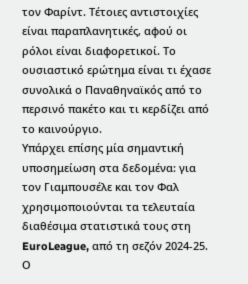τον Φαρίντ. Τέτοιες αντιστοιχίες είναι παραπλανητικές, αφού οι ρόλοι είναι διαφορετικοί. Το ουσιαστικό ερώτημα είναι τι έχασε συνολικά ο Παναθηναϊκός από το περσινό πακέτο και τι κερδίζει από το καινούργιο.
Υπάρχει επίσης μία σημαντική υποσημείωση στα δεδομένα: για τον Γιαμπουσέλε και τον Φαλ χρησιμοποιούνται τα τελευταία διαθέσιμα στατιστικά τους στη EuroLeague, από τη σεζόν 2024-25. Ο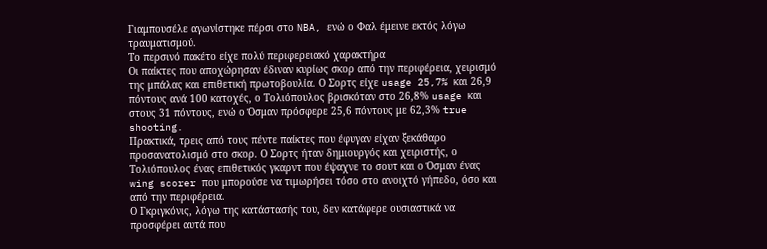Γιαμπουσέλε αγωνίστηκε πέρσι στο NBA, ενώ ο Φαλ έμεινε εκτός λόγω τραυματισμού.
Το περσινό πακέτο είχε πολύ περιφερειακό χαρακτήρα
Οι παίκτες που αποχώρησαν έδιναν κυρίως σκορ από την περιφέρεια, χειρισμό της μπάλας και επιθετική πρωτοβουλία. Ο Σορτς είχε usage 25,7% και 26,9 πόντους ανά 100 κατοχές, ο Τολιόπουλος βρισκόταν στο 26,8% usage και στους 31 πόντους, ενώ ο Όσμαν πρόσφερε 25,6 πόντους με 62,3% true shooting.
Πρακτικά, τρεις από τους πέντε παίκτες που έφυγαν είχαν ξεκάθαρο προσανατολισμό στο σκορ. Ο Σορτς ήταν δημιουργός και χειριστής, ο Τολιόπουλος ένας επιθετικός γκαρντ που έψαχνε το σουτ και ο Όσμαν ένας wing scorer που μπορούσε να τιμωρήσει τόσο στο ανοιχτό γήπεδο, όσο και από την περιφέρεια.
Ο Γκριγκόνις, λόγω της κατάστασής του, δεν κατάφερε ουσιαστικά να προσφέρει αυτά που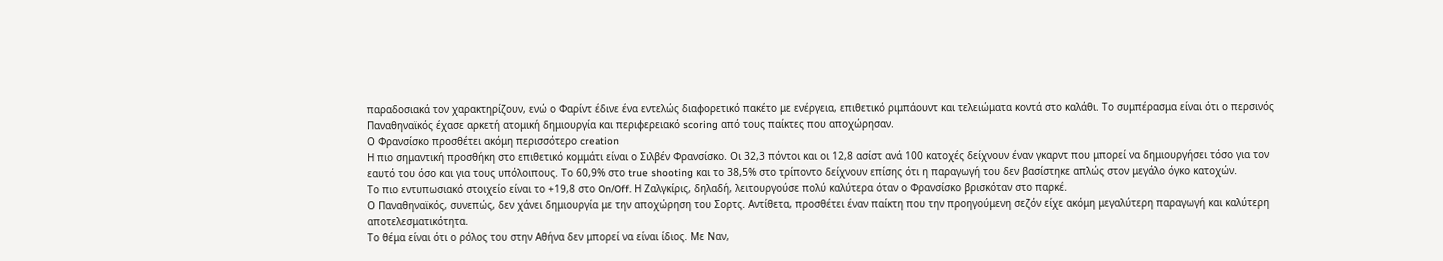παραδοσιακά τον χαρακτηρίζουν, ενώ ο Φαρίντ έδινε ένα εντελώς διαφορετικό πακέτο με ενέργεια, επιθετικό ριμπάουντ και τελειώματα κοντά στο καλάθι. Το συμπέρασμα είναι ότι ο περσινός Παναθηναϊκός έχασε αρκετή ατομική δημιουργία και περιφερειακό scoring από τους παίκτες που αποχώρησαν.
Ο Φρανσίσκο προσθέτει ακόμη περισσότερο creation
Η πιο σημαντική προσθήκη στο επιθετικό κομμάτι είναι ο Σιλβέν Φρανσίσκο. Οι 32,3 πόντοι και οι 12,8 ασίστ ανά 100 κατοχές δείχνουν έναν γκαρντ που μπορεί να δημιουργήσει τόσο για τον εαυτό του όσο και για τους υπόλοιπους. Το 60,9% στο true shooting και το 38,5% στο τρίποντο δείχνουν επίσης ότι η παραγωγή του δεν βασίστηκε απλώς στον μεγάλο όγκο κατοχών.
Το πιο εντυπωσιακό στοιχείο είναι το +19,8 στο On/Off. Η Ζαλγκίρις, δηλαδή, λειτουργούσε πολύ καλύτερα όταν ο Φρανσίσκο βρισκόταν στο παρκέ.
Ο Παναθηναϊκός, συνεπώς, δεν χάνει δημιουργία με την αποχώρηση του Σορτς. Αντίθετα, προσθέτει έναν παίκτη που την προηγούμενη σεζόν είχε ακόμη μεγαλύτερη παραγωγή και καλύτερη αποτελεσματικότητα.
Το θέμα είναι ότι ο ρόλος του στην Αθήνα δεν μπορεί να είναι ίδιος. Με Ναν,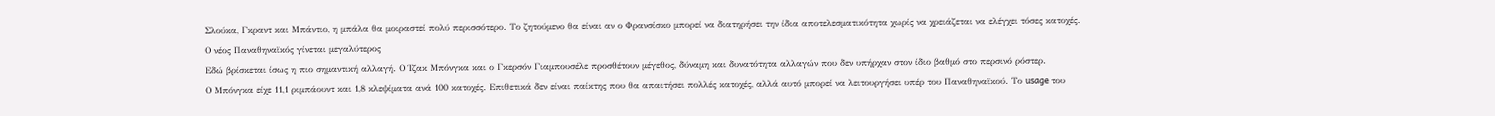Σλούκα, Γκραντ και Μπάντιο, η μπάλα θα μοιραστεί πολύ περισσότερο. Το ζητούμενο θα είναι αν ο Φρανσίσκο μπορεί να διατηρήσει την ίδια αποτελεσματικότητα χωρίς να χρειάζεται να ελέγχει τόσες κατοχές.
Ο νέος Παναθηναϊκός γίνεται μεγαλύτερος
Εδώ βρίσκεται ίσως η πιο σημαντική αλλαγή. Ο Ίζακ Μπόνγκα και ο Γκερσόν Γιαμπουσέλε προσθέτουν μέγεθος, δύναμη και δυνατότητα αλλαγών που δεν υπήρχαν στον ίδιο βαθμό στο περσινό ρόστερ.
Ο Μπόνγκα είχε 11,1 ριμπάουντ και 1,8 κλεψίματα ανά 100 κατοχές. Επιθετικά δεν είναι παίκτης που θα απαιτήσει πολλές κατοχές, αλλά αυτό μπορεί να λειτουργήσει υπέρ του Παναθηναϊκού. Το usage του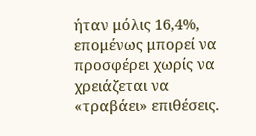ήταν μόλις 16,4%, επομένως μπορεί να προσφέρει χωρίς να χρειάζεται να «τραβάει» επιθέσεις.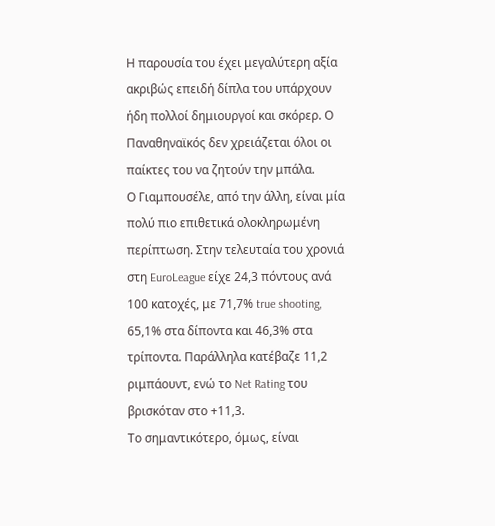Η παρουσία του έχει μεγαλύτερη αξία ακριβώς επειδή δίπλα του υπάρχουν ήδη πολλοί δημιουργοί και σκόρερ. Ο Παναθηναϊκός δεν χρειάζεται όλοι οι παίκτες του να ζητούν την μπάλα.
Ο Γιαμπουσέλε, από την άλλη, είναι μία πολύ πιο επιθετικά ολοκληρωμένη περίπτωση. Στην τελευταία του χρονιά στη EuroLeague είχε 24,3 πόντους ανά 100 κατοχές, με 71,7% true shooting, 65,1% στα δίποντα και 46,3% στα τρίποντα. Παράλληλα κατέβαζε 11,2 ριμπάουντ, ενώ το Net Rating του βρισκόταν στο +11,3.
Το σημαντικότερο, όμως, είναι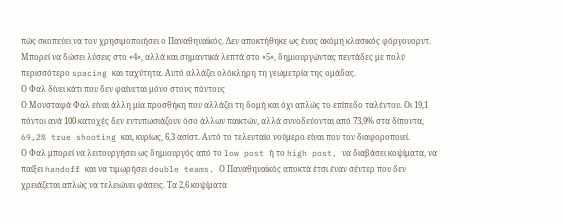πώς σκοπεύει να τον χρησιμοποιήσει ο Παναθηναϊκός. Δεν αποκτήθηκε ως ένας ακόμη κλασικός φόργουορντ. Μπορεί να δώσει λύσεις στο «4», αλλά και σημαντικά λεπτά στο «5», δημιουργώντας πεντάδες με πολύ περισσότερο spacing και ταχύτητα. Αυτό αλλάζει ολόκληρη τη γεωμετρία της ομάδας.
Ο Φαλ δίνει κάτι που δεν φαίνεται μόνο στους πόντους
Ο Μουσταφά Φαλ είναι άλλη μία προσθήκη που αλλάζει τη δομή και όχι απλώς το επίπεδο ταλέντου. Οι 19,1 πόντοι ανά 100 κατοχές δεν εντυπωσιάζουν όσο άλλων παικτών, αλλά συνοδεύονται από 73,9% στα δίποντα, 69,2% true shooting και, κυρίως, 6,3 ασίστ. Αυτό το τελευταίο νούμερο είναι που τον διαφοροποιεί.
Ο Φαλ μπορεί να λειτουργήσει ως δημιουργός από το low post ή το high post, να διαβάσει κοψίματα, να παίξει handoff και να τιμωρήσει double teams. Ο Παναθηναϊκός αποκτά έτσι έναν σέντερ που δεν χρειάζεται απλώς να τελειώνει φάσεις. Τα 2,6 κοψίματα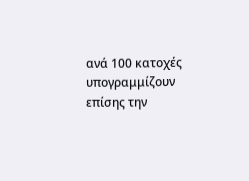ανά 100 κατοχές υπογραμμίζουν επίσης την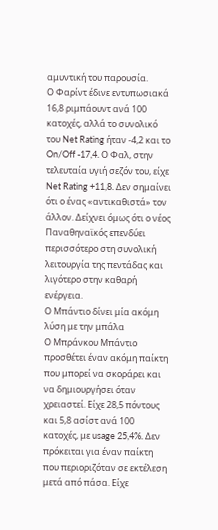αμυντική του παρουσία.
Ο Φαρίντ έδινε εντυπωσιακά 16,8 ριμπάουντ ανά 100 κατοχές, αλλά το συνολικό του Net Rating ήταν -4,2 και το On/Off -17,4. Ο Φαλ, στην τελευταία υγιή σεζόν του, είχε Net Rating +11,8. Δεν σημαίνει ότι ο ένας «αντικαθιστά» τον άλλον. Δείχνει όμως ότι ο νέος Παναθηναϊκός επενδύει περισσότερο στη συνολική λειτουργία της πεντάδας και λιγότερο στην καθαρή ενέργεια.
Ο Μπάντιο δίνει μία ακόμη λύση με την μπάλα
Ο Μπράνκου Μπάντιο προσθέτει έναν ακόμη παίκτη που μπορεί να σκοράρει και να δημιουργήσει όταν χρειαστεί. Είχε 28,5 πόντους και 5,8 ασίστ ανά 100 κατοχές, με usage 25,4%. Δεν πρόκειται για έναν παίκτη που περιοριζόταν σε εκτέλεση μετά από πάσα. Είχε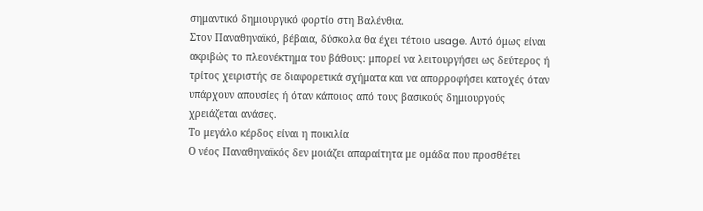σημαντικό δημιουργικό φορτίο στη Βαλένθια.
Στον Παναθηναϊκό, βέβαια, δύσκολα θα έχει τέτοιο usage. Αυτό όμως είναι ακριβώς το πλεονέκτημα του βάθους: μπορεί να λειτουργήσει ως δεύτερος ή τρίτος χειριστής σε διαφορετικά σχήματα και να απορροφήσει κατοχές όταν υπάρχουν απουσίες ή όταν κάποιος από τους βασικούς δημιουργούς χρειάζεται ανάσες.
Το μεγάλο κέρδος είναι η ποικιλία
Ο νέος Παναθηναϊκός δεν μοιάζει απαραίτητα με ομάδα που προσθέτει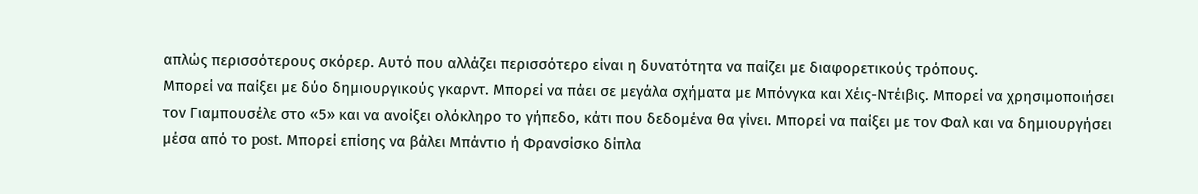απλώς περισσότερους σκόρερ. Αυτό που αλλάζει περισσότερο είναι η δυνατότητα να παίζει με διαφορετικούς τρόπους.
Μπορεί να παίξει με δύο δημιουργικούς γκαρντ. Μπορεί να πάει σε μεγάλα σχήματα με Μπόνγκα και Χέις-Ντέιβις. Μπορεί να χρησιμοποιήσει τον Γιαμπουσέλε στο «5» και να ανοίξει ολόκληρο το γήπεδο, κάτι που δεδομένα θα γίνει. Μπορεί να παίξει με τον Φαλ και να δημιουργήσει μέσα από το post. Μπορεί επίσης να βάλει Μπάντιο ή Φρανσίσκο δίπλα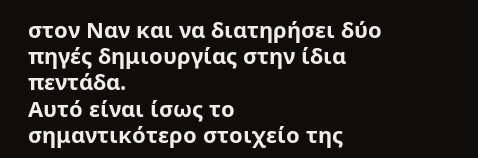στον Ναν και να διατηρήσει δύο πηγές δημιουργίας στην ίδια πεντάδα.
Αυτό είναι ίσως το σημαντικότερο στοιχείο της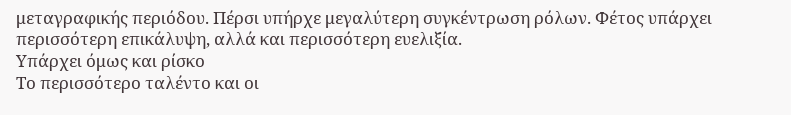μεταγραφικής περιόδου. Πέρσι υπήρχε μεγαλύτερη συγκέντρωση ρόλων. Φέτος υπάρχει περισσότερη επικάλυψη, αλλά και περισσότερη ευελιξία.
Υπάρχει όμως και ρίσκο
Το περισσότερο ταλέντο και οι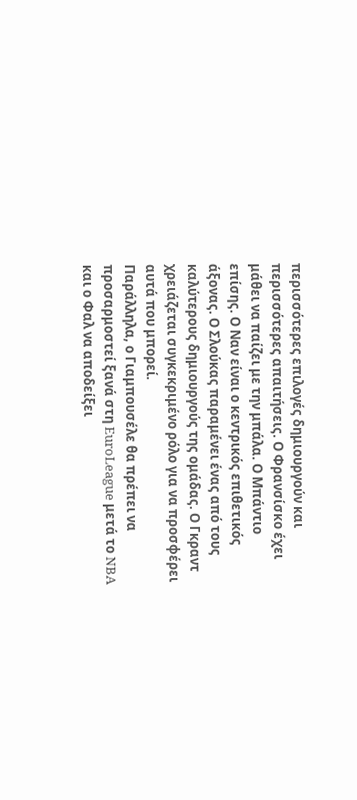περισσότερες επιλογές δημιουργούν και περισσότερες απαιτήσεις. Ο Φρανσίσκο έχει μάθει να παίζει με την μπάλα. Ο Μπάντιο επίσης. Ο Ναν είναι ο κεντρικός επιθετικός άξονας. Ο Σλούκας παραμένει ένας από τους καλύτερους δημιουργούς της ομάδας. Ο Γκραντ χρειάζεται συγκεκριμένο ρόλο για να προσφέρει αυτά που μπορεί.
Παράλληλα, ο Γιαμπουσέλε θα πρέπει να προσαρμοστεί ξανά στη EuroLeague μετά το NBA και ο Φαλ να αποδείξει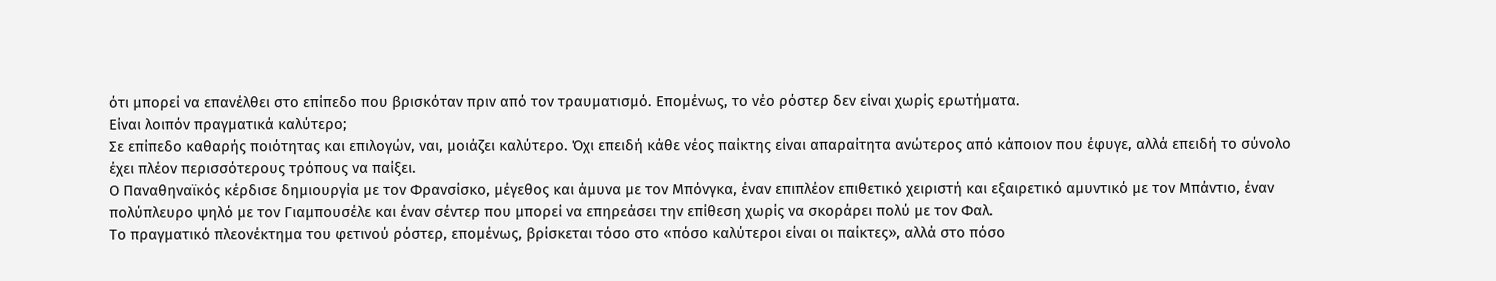ότι μπορεί να επανέλθει στο επίπεδο που βρισκόταν πριν από τον τραυματισμό. Επομένως, το νέο ρόστερ δεν είναι χωρίς ερωτήματα.
Είναι λοιπόν πραγματικά καλύτερο;
Σε επίπεδο καθαρής ποιότητας και επιλογών, ναι, μοιάζει καλύτερο. Όχι επειδή κάθε νέος παίκτης είναι απαραίτητα ανώτερος από κάποιον που έφυγε, αλλά επειδή το σύνολο έχει πλέον περισσότερους τρόπους να παίξει.
Ο Παναθηναϊκός κέρδισε δημιουργία με τον Φρανσίσκο, μέγεθος και άμυνα με τον Μπόνγκα, έναν επιπλέον επιθετικό χειριστή και εξαιρετικό αμυντικό με τον Μπάντιο, έναν πολύπλευρο ψηλό με τον Γιαμπουσέλε και έναν σέντερ που μπορεί να επηρεάσει την επίθεση χωρίς να σκοράρει πολύ με τον Φαλ.
Το πραγματικό πλεονέκτημα του φετινού ρόστερ, επομένως, βρίσκεται τόσο στο «πόσο καλύτεροι είναι οι παίκτες», αλλά στο πόσο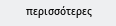περισσότερες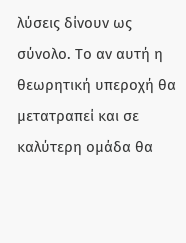λύσεις δίνουν ως σύνολο. Το αν αυτή η θεωρητική υπεροχή θα μετατραπεί και σε καλύτερη ομάδα θα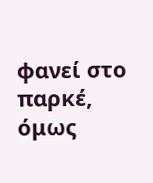φανεί στο παρκέ, όμως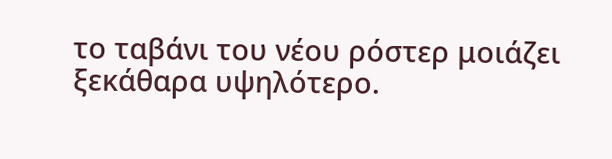το ταβάνι του νέου ρόστερ μοιάζει ξεκάθαρα υψηλότερο.